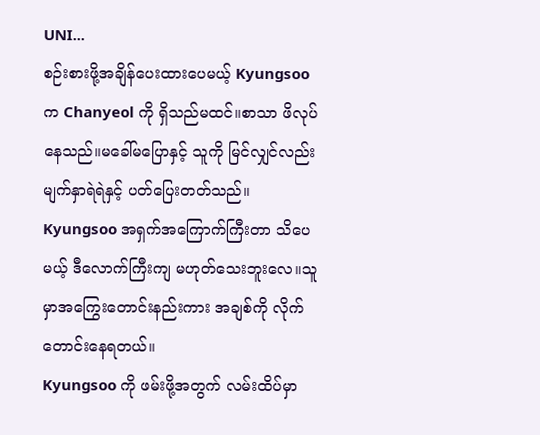UNI...
စဉ်းစားဖို့အချိန်ပေးထားပေမယ့် Kyungsoo က Chanyeol ကို ရှိသည်မထင်။စာသာ ဖိလုပ်နေသည်။မခေါ်မပြောနှင့် သူကို မြင်လျှင်လည်း မျက်နှာရဲရဲနှင့် ပတ်ပြေးတတ်သည်။
Kyungsoo အရှက်အကြောက်ကြီးတာ သိပေမယ့် ဒီလောက်ကြီးကျ မဟုတ်သေးဘူးလေ။သူမှာအကြွေးတောင်းနည်းကား အချစ်ကို လိုက်တောင်းနေရတယ်။
Kyungsoo ကို ဖမ်းဖို့အတွက် လမ်းထိပ်မှာ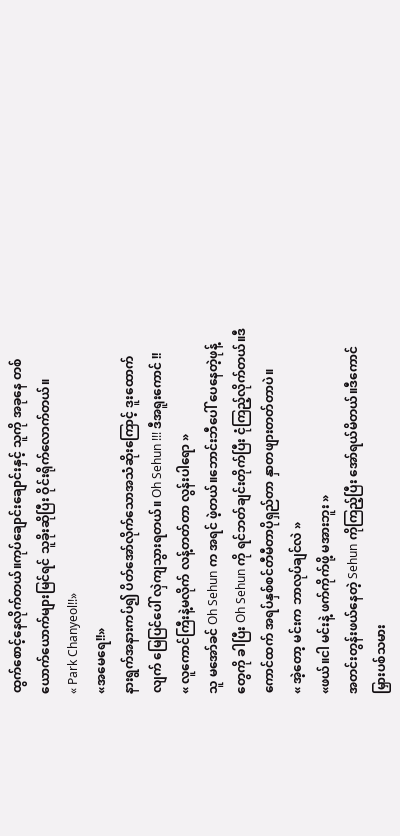ထွက်စောင့်နေလိုက်တယ်။ကုပ်ချောင်းချောင်းနှင့် သူကို အခုနေ တစ်ယောက်ယောက်များမြင်ရင် သူခိုးဆိုပြီး ဝိုင်းရိုက်လောက်တယ်။
« Park Chanyeol!!»
«အမေရေ!!»
နားရွက်အနားကပ်၍ ပိတ်အော်လိုက်သောအသံဆိုးကြောင့် ဒူးထောက်လျက် မြေပြင်ပေါ် လှဲကျသွားရတယ်။ Oh Sehun !!! ဒီအရူးကောင် !!
« လူကောင်ကြီးနဲ့မလိုက် လန့်တတ်တာ လွန်းပါရော »
သူ မအော်ခင် Oh Sehun က အရင် ဖဲ့တယ်။ဘောင်းဘီပေါ် ပေနေတဲ့ဖုန့်တွေကို ခါပြီး Oh Sehun ကို ရင်ဘတ်ချင်းတိုက်ပြီး ငုံကြည့်လိုက်တယ်။ဒီကောင်ထက် အရပ်နှစ်စင်တီမီတာပိုရှည်တာ နှာတဖျားတတ်တာပဲ။
« အဲ့တော့ မင်းက ဘာလုပ်ချင်လဲ »
«ဖယ်။ငါ မင်းနဲ့ ဖက်ကိုက်ဖို့ မအားဘူး »
အတင်းတွန်းဖယ်နေတဲ့ Sehun ကိုကြည့်ပြီး အော်ရယ်မိတယ်။ဒီကောင် မြှားပစ်သမား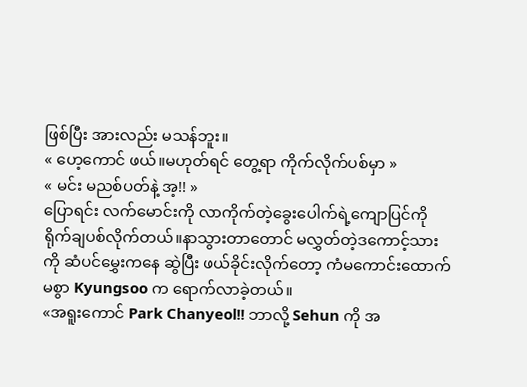ဖြစ်ပြီး အားလည်း မသန်ဘူး။
« ဟေ့ကောင် ဖယ်။မဟုတ်ရင် တွေ့ရာ ကိုက်လိုက်ပစ်မှာ »
« မင်း မညစ်ပတ်နဲ့ အ့!! »
ပြောရင်း လက်မောင်းကို လာကိုက်တဲ့ခွေးပေါက်ရဲ့ကျောပြင်ကို ရိုက်ချပစ်လိုက်တယ်။နာသွားတာတောင် မလွှတ်တဲ့ဒကောင့်သားကို ဆံပင်မွှေးကနေ ဆွဲပြီး ဖယ်ခိုင်းလိုက်တော့ ကံမကောင်းထောက်မစွာ Kyungsoo က ရောက်လာခဲ့တယ်။
«အရူးကောင် Park Chanyeol!! ဘာလို့ Sehun ကို အ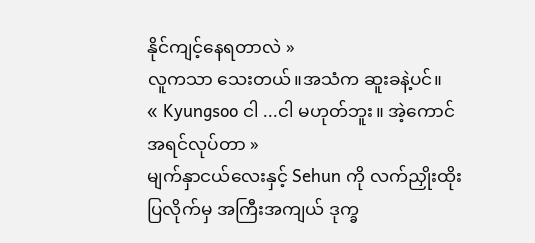နိုင်ကျင့်နေရတာလဲ »
လူကသာ သေးတယ်။အသံက ဆူးခနဲ့ပင်။
« Kyungsoo ငါ ...ငါ မဟုတ်ဘူး။ အဲ့ကောင် အရင်လုပ်တာ »
မျက်နှာငယ်လေးနှင့် Sehun ကို လက်ညှိုးထိုးပြလိုက်မှ အကြီးအကျယ် ဒုက္ခ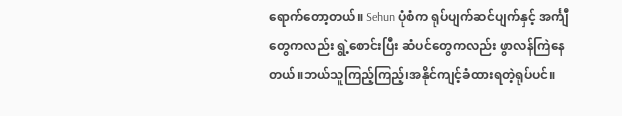ရောက်တော့တယ်။ Sehun ပုံစံက ရုပ်ပျက်ဆင်ပျက်နှင့် အင်္ကျီတွေကလည်း ရွဲ့စောင်းပြီး ဆံပင်တွေကလည်း ဖွာလန်ကြဲနေတယ်။ဘယ်သူကြည့်ကြည့်၊အနိုင်ကျင့်ခံထားရတဲ့ရုပ်ပင်။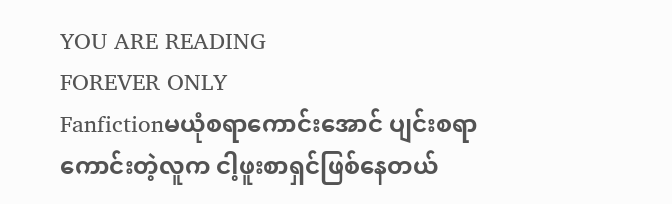YOU ARE READING
FOREVER ONLY
Fanfictionမယုံစရာကောင်းအောင် ပျင်းစရာကောင်းတဲ့လူက ငါ့ဖူးစာရှင်ဖြစ်နေတယ်